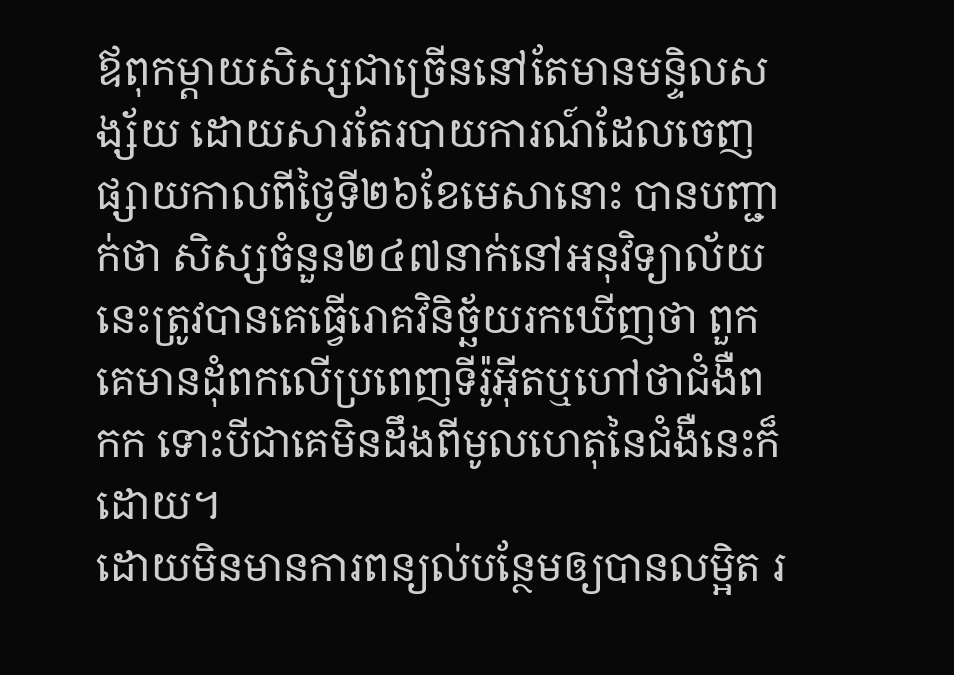ឪពុកម្តាយសិស្សជាច្រើននៅតែមានមន្ទិលសង្ស័យ ដោយសារតែរបាយការណ៍ដែលចេញផ្សាយកាលពីថ្ងៃទី២៦ខែមេសានោះ បានបញ្ជាក់ថា សិស្សចំនួន២៤៧នាក់នៅអនុវិទ្យាល័យនេះត្រូវបានគេធ្វើរោគវិនិច្ឆ័យរកឃើញថា ពួកគេមានដុំពកលើប្រពេញទីរ៉ូអ៊ីតឬហៅថាជំងឺពកក ទោះបីជាគេមិនដឹងពីមូលហេតុនៃជំងឺនេះក៏ដោយ។
ដោយមិនមានការពន្យល់បន្ថែមឲ្យបានលម្អិត រ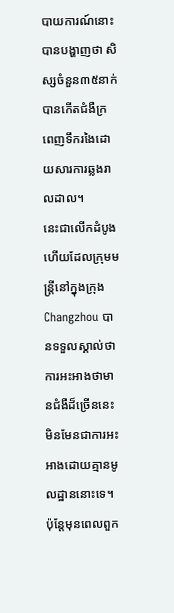បាយការណ៍នោះបានបង្ហាញថា សិស្សចំនួន៣៥នាក់បានកើតជំងឺក្រពេញទឹករងៃដោយសារការឆ្លងរាលដាល។
នេះជាលើកដំបូងហើយដែលក្រុមមន្រ្តីនៅក្នុងក្រុង Changzhou បានទទួលស្គាល់ថា ការអះអាងថាមានជំងឺដ៏ច្រើននេះមិនមែនជាការអះអាងដោយគ្មានមូលដ្ឋាននោះទេ។
ប៉ុន្តែមុនពេលពួក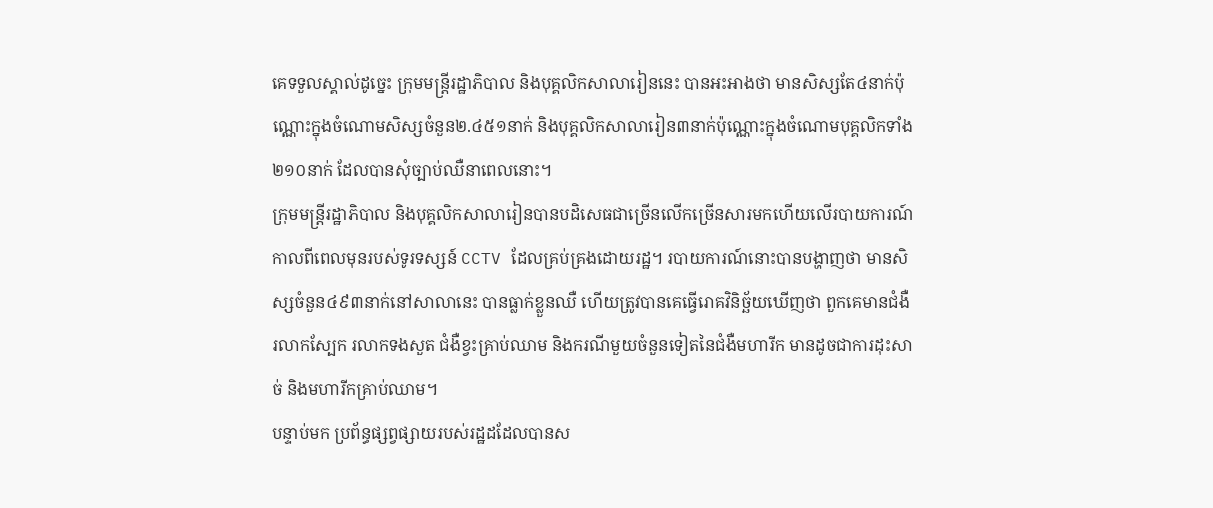គេទទួលស្គាល់ដូច្នេះ ក្រុមមន្ត្រីរដ្ឋាភិបាល និងបុគ្គលិកសាលារៀននេះ បានអះអាងថា មានសិស្សតែ៤នាក់ប៉ុណ្ណោះក្នុងចំណោមសិស្សចំនួន២.៤៥១នាក់ និងបុគ្គលិកសាលារៀន៣នាក់ប៉ុណ្ណោះក្នុងចំណោមបុគ្គលិកទាំង២១០នាក់ ដែលបានសុំច្បាប់ឈឺនាពេលនោះ។
ក្រុមមន្រ្តីរដ្ឋាភិបាល និងបុគ្គលិកសាលារៀនបានបដិសេធជាច្រើនលើកច្រើនសារមកហើយលើរបាយការណ៍កាលពីពេលមុនរបស់ទូរទស្សន៍ CCTV ដែលគ្រប់គ្រងដោយរដ្ឋ។ របាយការណ៍នោះបានបង្ហាញថា មានសិស្សចំនួន៤៩៣នាក់នៅសាលានេះ បានធ្លាក់ខ្លួនឈឺ ហើយត្រូវបានគេធ្វើរោគវិនិច្ឆ័យឃើញថា ពួកគេមានជំងឺរលាកស្បែក រលាកទងសួត ជំងឺខ្វះគ្រាប់ឈាម និងករណីមួយចំនួនទៀតនៃជំងឺមហារីក មានដូចជាការដុះសាច់ និងមហារីកគ្រាប់ឈាម។
បន្ទាប់មក ប្រព័ន្ធផ្សព្វផ្សាយរបស់រដ្ឋដដែលបានស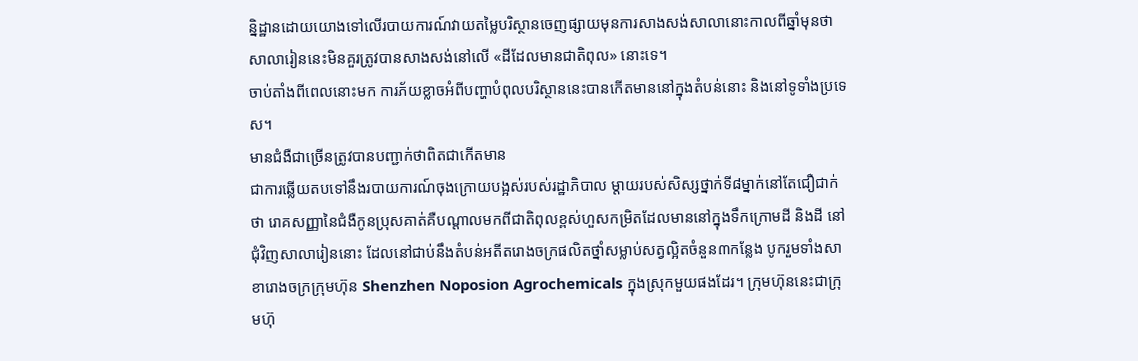ន្និដ្ឋានដោយយោងទៅលើរបាយការណ៍វាយតម្លៃបរិស្ថានចេញផ្សាយមុនការសាងសង់សាលានោះកាលពីឆ្នាំមុនថា សាលារៀននេះមិនគួរត្រូវបានសាងសង់នៅលើ «ដីដែលមានជាតិពុល» នោះទេ។
ចាប់តាំងពីពេលនោះមក ការភ័យខ្លាចអំពីបញ្ហាបំពុលបរិស្ថាននេះបានកើតមាននៅក្នុងតំបន់នោះ និងនៅទូទាំងប្រទេស។
មានជំងឺជាច្រើនត្រូវបានបញ្ជាក់ថាពិតជាកើតមាន
ជាការឆ្លើយតបទៅនឹងរបាយការណ៍ចុងក្រោយបង្អស់របស់រដ្ឋាភិបាល ម្តាយរបស់សិស្សថ្នាក់ទី៨ម្នាក់នៅតែជឿជាក់ថា រោគសញ្ញានៃជំងឺកូនប្រុសគាត់គឺបណ្តាលមកពីជាតិពុលខ្ពស់ហួសកម្រិតដែលមាននៅក្នុងទឹកក្រោមដី និងដី នៅជុំវិញសាលារៀននោះ ដែលនៅជាប់នឹងតំបន់អតីតរោងចក្រផលិតថ្នាំសម្លាប់សត្វល្អិតចំនួន៣កន្លែង បូករួមទាំងសាខារោងចក្រក្រុមហ៊ុន Shenzhen Noposion Agrochemicals ក្នុងស្រុកមួយផងដែរ។ ក្រុមហ៊ុននេះជាក្រុមហ៊ុ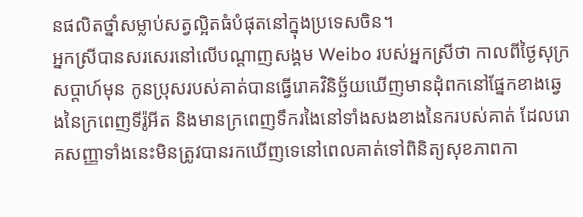នផលិតថ្នាំសម្លាប់សត្វល្អិតធំបំផុតនៅក្នុងប្រទេសចិន។
អ្នកស្រីបានសរសេរនៅលើបណ្តាញសង្គម Weibo របស់អ្នកស្រីថា កាលពីថ្ងៃសុក្រសប្តាហ៍មុន កូនប្រុសរបស់គាត់បានធ្វើរោគវិនិច្ឆ័យឃើញមានដុំពកនៅផ្នែកខាងឆ្វេងនៃក្រពេញទីរ៉ូអីត និងមានក្រពេញទឹករងៃនៅទាំងសងខាងនៃករបស់គាត់ ដែលរោគសញ្ញាទាំងនេះមិនត្រូវបានរកឃើញទេនៅពេលគាត់ទៅពិនិត្យសុខភាពកា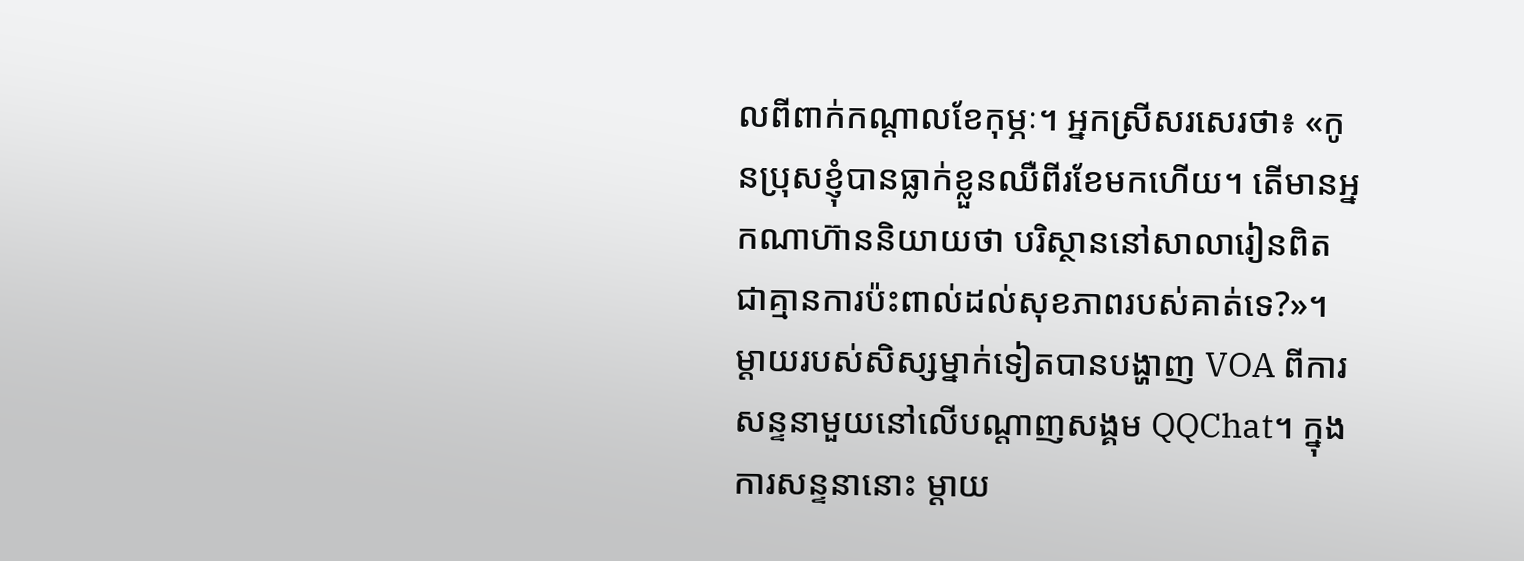លពីពាក់កណ្តាលខែកុម្ភៈ។ អ្នកស្រីសរសេរថា៖ «កូនប្រុសខ្ញុំបានធ្លាក់ខ្លួនឈឺពីរខែមកហើយ។ តើមានអ្នកណាហ៊ាននិយាយថា បរិស្ថាននៅសាលារៀនពិតជាគ្មានការប៉ះពាល់ដល់សុខភាពរបស់គាត់ទេ?»។
ម្តាយរបស់សិស្សម្នាក់ទៀតបានបង្ហាញ VOA ពីការសន្ទនាមួយនៅលើបណ្តាញសង្គម QQChat។ ក្នុងការសន្ទនានោះ ម្តាយ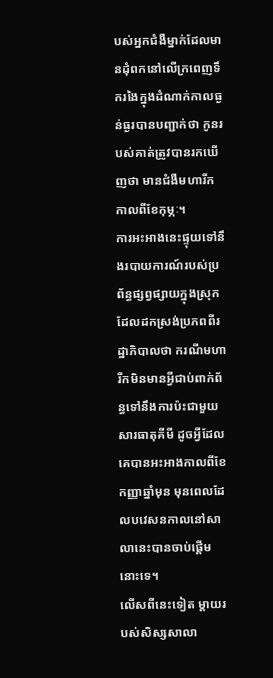បស់អ្នកជំងឺម្នាក់ដែលមានដុំពកនៅលើក្រពេញទឹករងៃក្នុងដំណាក់កាលធ្ងន់ធ្ងរបានបញ្ជាក់ថា កូនរបស់គាត់ត្រូវបានរកឃើញថា មានជំងឺមហារីក កាលពីខែកុម្ភៈ។
ការអះអាងនេះផ្ទុយទៅនឹងរបាយការណ៍របស់ប្រព័ន្ធផ្សព្វផ្សាយក្នុងស្រុក ដែលដកស្រង់ប្រភពពីរដ្ឋាភិបាលថា ករណីមហារីកមិនមានអ្វីជាប់ពាក់ព័ន្ធទៅនឹងការប៉ះជាមួយសារធាតុគីមី ដូចអ្វីដែលគេបានអះអាងកាលពីខែកញ្ញាឆ្នាំមុន មុនពេលដែលបវេសនកាលនៅសាលានេះបានចាប់ផ្តើមនោះទេ។
លើសពីនេះទៀត ម្តាយរបស់សិស្សសាលា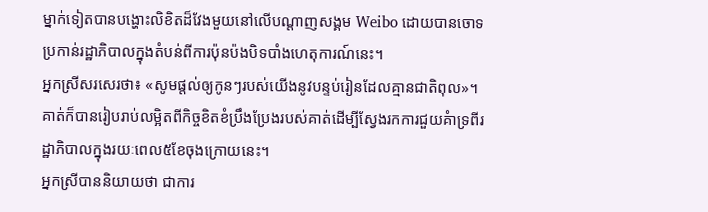ម្នាក់ទៀតបានបង្ហោះលិខិតដ៏វែងមួយនៅលើបណ្តាញសង្គម Weibo ដោយបានចោទប្រកាន់រដ្ឋាភិបាលក្នុងតំបន់ពីការប៉ុនប៉ងបិទបាំងហេតុការណ៍នេះ។
អ្នកស្រីសរសេរថា៖ «សូមផ្តល់ឲ្យកូនៗរបស់យើងនូវបន្ទប់រៀនដែលគ្មានជាតិពុល»។ គាត់ក៏បានរៀបរាប់លម្អិតពីកិច្ចខិតខំប្រឹងប្រែងរបស់គាត់ដើម្បីស្វែងរកការជួយគំាទ្រពីរដ្ឋាភិបាលក្នុងរយៈពេល៥ខែចុងក្រោយនេះ។
អ្នកស្រីបាននិយាយថា ជាការ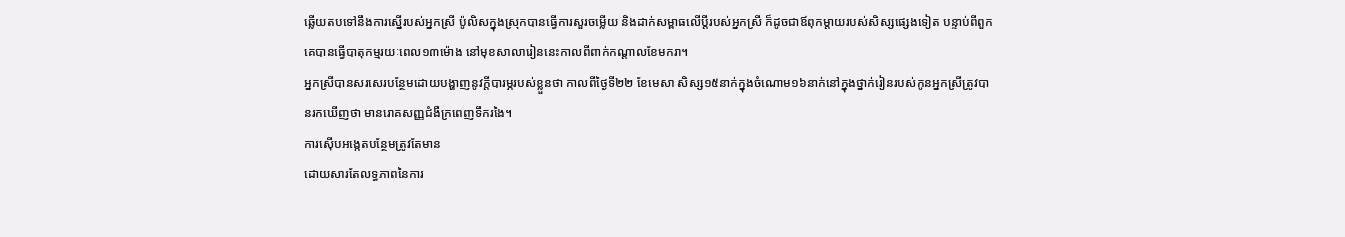ឆ្លើយតបទៅនឹងការស្នើរបស់អ្នកស្រី ប៉ូលិសក្នុងស្រុកបានធ្វើការសួរចម្លើយ និងដាក់សម្ពាធលើប្តីរបស់អ្នកស្រី ក៏ដូចជាឪពុកម្តាយរបស់សិស្សផ្សេងទៀត បន្ទាប់ពីពួកគេបានធ្វើបាតុកម្មរយៈពេល១៣ម៉ោង នៅមុខសាលារៀននេះកាលពីពាក់កណ្តាលខែមករា។
អ្នកស្រីបានសរសេរបន្ថែមដោយបង្ហាញនូវក្តីបារម្ភរបស់ខ្លួនថា កាលពីថ្ងៃទី២២ ខែមេសា សិស្ស១៥នាក់ក្នុងចំណោម១៦នាក់នៅក្នុងថ្នាក់រៀនរបស់កូនអ្នកស្រីត្រូវបានរកឃើញថា មានរោគសញ្ញជំងឺក្រពេញទឹករងៃ។
ការស៊ើបអង្កេតបន្ថែមត្រូវតែមាន
ដោយសារតែលទ្ធភាពនៃការ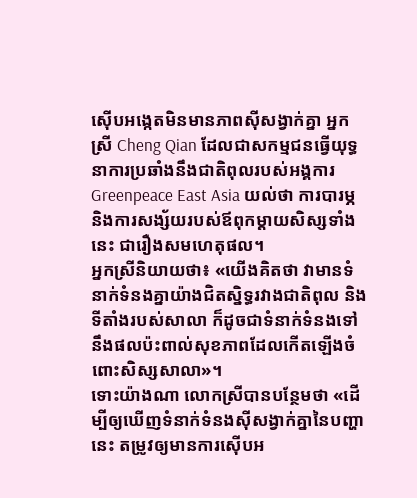ស៊ើបអង្កេតមិនមានភាពស៊ីសង្វាក់គ្នា អ្នកស្រី Cheng Qian ដែលជាសកម្មជនធ្វើយុទ្ធនាការប្រឆាំងនឹងជាតិពុលរបស់អង្គការ Greenpeace East Asia យល់ថា ការបារម្ភ និងការសង្ស័យរបស់ឪពុកម្តាយសិស្សទាំងនេះ ជារឿងសមហេតុផល។
អ្នកស្រីនិយាយថា៖ «យើងគិតថា វាមានទំនាក់ទំនងគ្នាយ៉ាងជិតស្និទ្ធរវាងជាតិពុល និងទីតាំងរបស់សាលា ក៏ដូចជាទំនាក់ទំនងទៅនឹងផលប៉ះពាល់សុខភាពដែលកើតឡើងចំពោះសិស្សសាលា»។
ទោះយ៉ាងណា លោកស្រីបានបន្ថែមថា «ដើម្បីឲ្យឃើញទំនាក់ទំនងស៊ីសង្វាក់គ្នានៃបញ្ហានេះ តម្រូវឲ្យមានការស៊ើបអ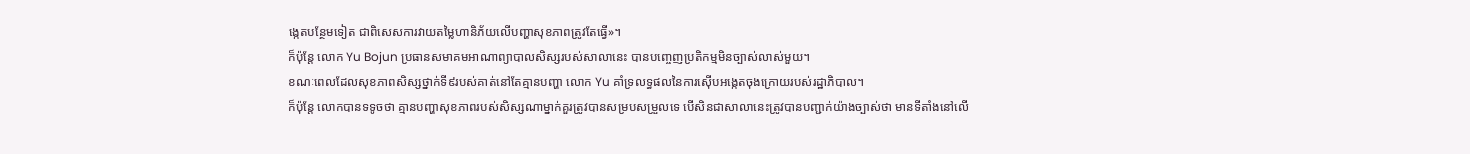ង្កេតបន្ថែមទៀត ជាពិសេសការវាយតម្លៃហានិភ័យលើបញ្ហាសុខភាពត្រូវតែធ្វើ»។
ក៏ប៉ុន្តែ លោក Yu Bojun ប្រធានសមាគមអាណាព្យាបាលសិស្សរបស់សាលានេះ បានបញ្ចេញប្រតិកម្មមិនច្បាស់លាស់មួយ។
ខណៈពេលដែលសុខភាពសិស្សថ្នាក់ទី៩របស់គាត់នៅតែគ្មានបញ្ហា លោក Yu គាំទ្រលទ្ធផលនៃការស៊ើបអង្កេតចុងក្រោយរបស់រដ្ឋាភិបាល។
ក៏ប៉ុន្តែ លោកបានទទូចថា គ្មានបញ្ហាសុខភាពរបស់សិស្សណាម្នាក់គួរត្រូវបានសម្របសម្រួលទេ បើសិនជាសាលានេះត្រូវបានបញ្ជាក់យ៉ាងច្បាស់ថា មានទីតាំងនៅលើ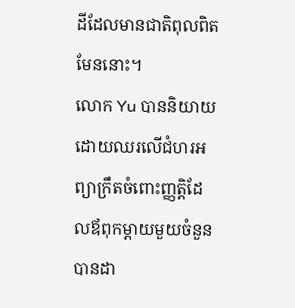ដីដែលមានជាតិពុលពិតមែននោះ។
លោក Yu បាននិយាយដោយឈរលើជំហរអព្យាក្រឹតចំពោះញ្ញត្តិដែលឪពុកម្តាយមួយចំនួនបានដា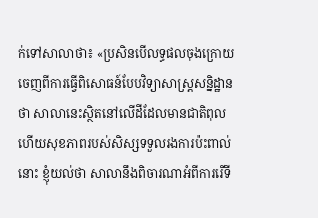ក់ទៅសាលាថា៖ «ប្រសិនបើលទ្ធផលចុងក្រោយចេញពីការធ្វើពិសោធន៍បែបវិទ្យាសាស្រ្តសន្និដ្ឋានថា សាលានេះស្ថិតនៅលើដីដែលមានជាតិពុល ហើយសុខភាពរបស់សិស្សទទួលរងការប៉ះពាល់នោះ ខ្ញុំយល់ថា សាលានឹងពិចារណាអំពីការរើទី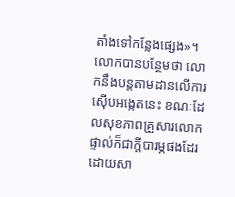តាំងទៅកន្លែងផ្សេង»។
លោកបានបន្ថែមថា លោកនឹងបន្តតាមដានលើការស៊ើបអង្កេតនេះ ខណៈដែលសុខភាពគ្រួសារលោកផ្ទាល់ក៏ជាក្តីបារម្ភផងដែរ ដោយសា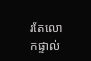រតែលោកផ្ទាល់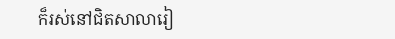ក៏រស់នៅជិតសាលារៀ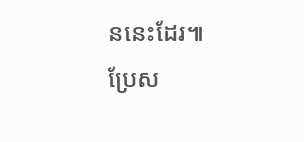ននេះដែរ៕
ប្រែស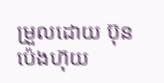ម្រួលដោយ ប៊ុន ប៉េងហ៊ុយ